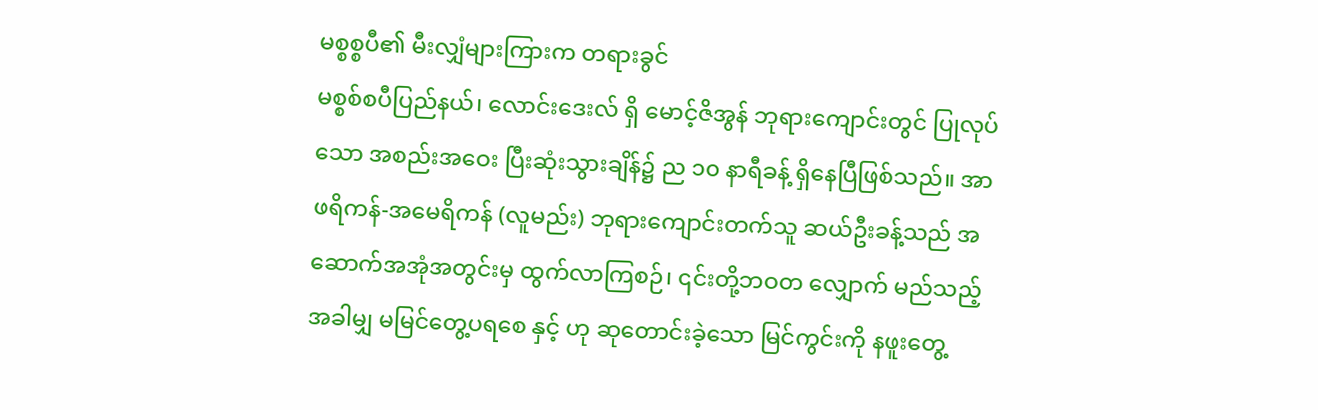မစ္စစ္စပီ၏ မီးလျှံများကြားက တရားခွင်
မစ္စစ်စပီပြည်နယ်၊ လောင်းဒေးလ် ရှိ မောင့်ဇိအွန် ဘုရားကျောင်းတွင် ပြုလုပ်သော အစည်းအဝေး ပြီးဆုံးသွားချိန်၌ ည ၁၀ နာရီခန့် ရှိနေပြီဖြစ်သည်။ အာဖရိကန်-အမေရိကန် (လူမည်း) ဘုရားကျောင်းတက်သူ ဆယ်ဦးခန့်သည် အဆောက်အအုံအတွင်းမှ ထွက်လာကြစဉ်၊ ၎င်းတို့ဘဝတ လျှောက် မည်သည့်အခါမျှ မမြင်တွေ့ပရစေ နှင့် ဟု ဆုတောင်းခဲ့သော မြင်ကွင်းကို နဖူးတွေ့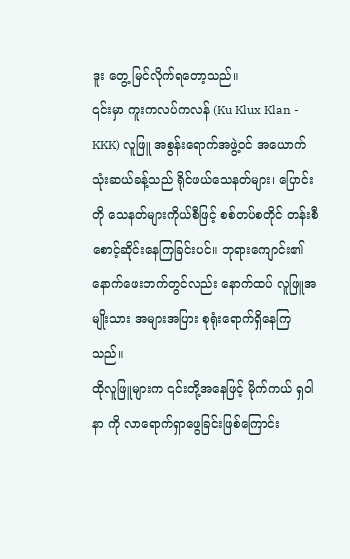ဒူး တွေ့ မြင်လိုက်ရတော့သည်။
၎င်းမှာ ကူးကလပ်ကလန် (Ku Klux Klan - KKK) လူဖြူ အစွန်းရောက်အဖွဲ့ဝင် အယောက်သုံးဆယ်ခန့်သည် ရိုင်ဖယ်သေနတ်များ၊ ပြောင်းတို သေနတ်များကိုယ်စီဖြင့် စစ်တပ်စတိုင် တန်းစီစောင့်ဆိုင်းနေကြခြင်းပင်။ ဘုရားကျောင်း၏ နောက်ဖေးဘက်တွင်လည်း နောက်ထပ် လူဖြူအမျိုးသား အများအပြား စုရုံးရောက်ရှိနေကြသည်။
ထိုလူဖြူများက ၎င်းတို့အနေဖြင့် မိုက်ကယ် ရှဝါနာ ကို လာရောက်ရှာဖွေခြင်းဖြစ်ကြောင်း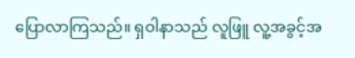ပြောလာကြသည်။ ရှဝါနာသည် လူဖြူ လူ့အခွင့်အ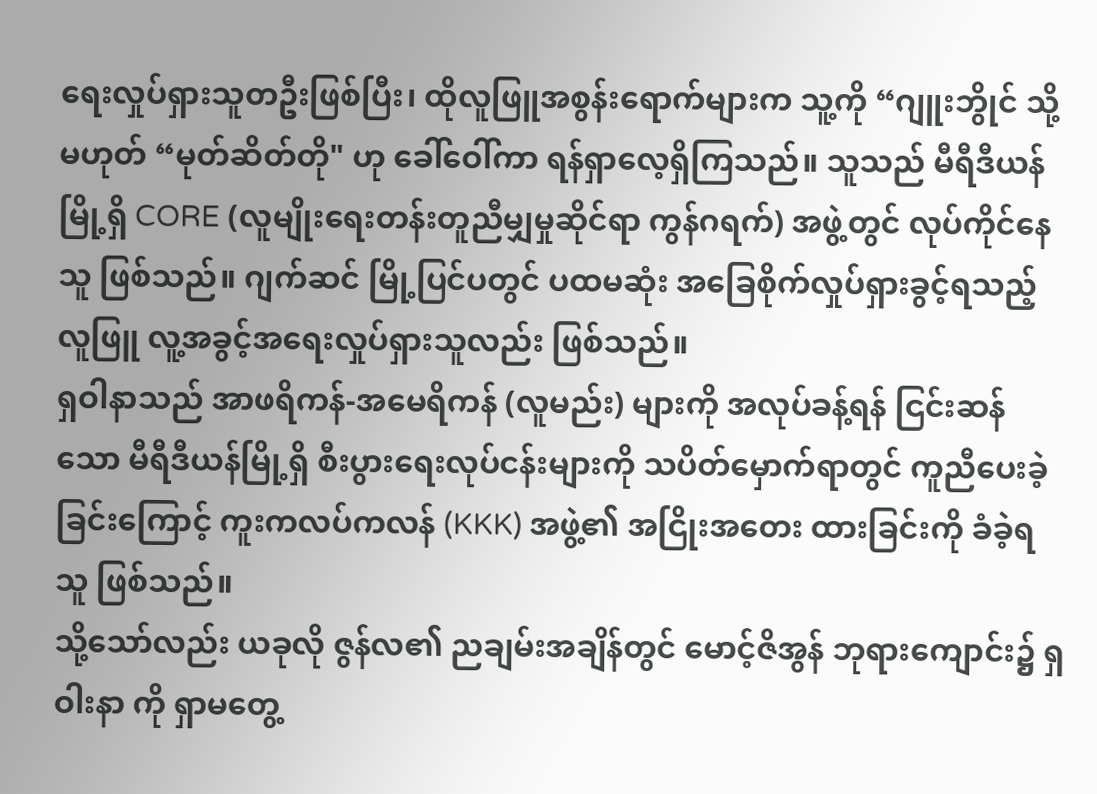ရေးလှုပ်ရှားသူတဦးဖြစ်ပြီး၊ ထိုလူဖြူအစွန်းရောက်များက သူ့ကို “ဂျူးဘွိုင် သို့မဟုတ် “မုတ်ဆိတ်တို" ဟု ခေါ်ဝေါ်ကာ ရန်ရှာလေ့ရှိကြသည်။ သူသည် မီရီဒီယန် မြို့ရှိ CORE (လူမျိုးရေးတန်းတူညီမျှမှုဆိုင်ရာ ကွန်ဂရက်) အဖွဲ့တွင် လုပ်ကိုင်နေသူ ဖြစ်သည်။ ဂျက်ဆင် မြို့ပြင်ပတွင် ပထမဆုံး အခြေစိုက်လှုပ်ရှားခွင့်ရသည့် လူဖြူ လူ့အခွင့်အရေးလှုပ်ရှားသူလည်း ဖြစ်သည်။
ရှဝါနာသည် အာဖရိကန်-အမေရိကန် (လူမည်း) များကို အလုပ်ခန့်ရန် ငြင်းဆန်သော မီရီဒီယန်မြို့ရှိ စီးပွားရေးလုပ်ငန်းများကို သပိတ်မှောက်ရာတွင် ကူညီပေးခဲ့ခြင်းကြောင့် ကူးကလပ်ကလန် (KKK) အဖွဲ့၏ အငြိုးအတေး ထားခြင်းကို ခံခဲ့ရသူ ဖြစ်သည်။
သို့သော်လည်း ယခုလို ဇွန်လ၏ ညချမ်းအချိန်တွင် မောင့်ဇိအွန် ဘုရားကျောင်း၌ ရှဝါးနာ ကို ရှာမတွေ့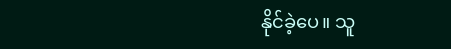နိုင်ခဲ့ပေ။ သူ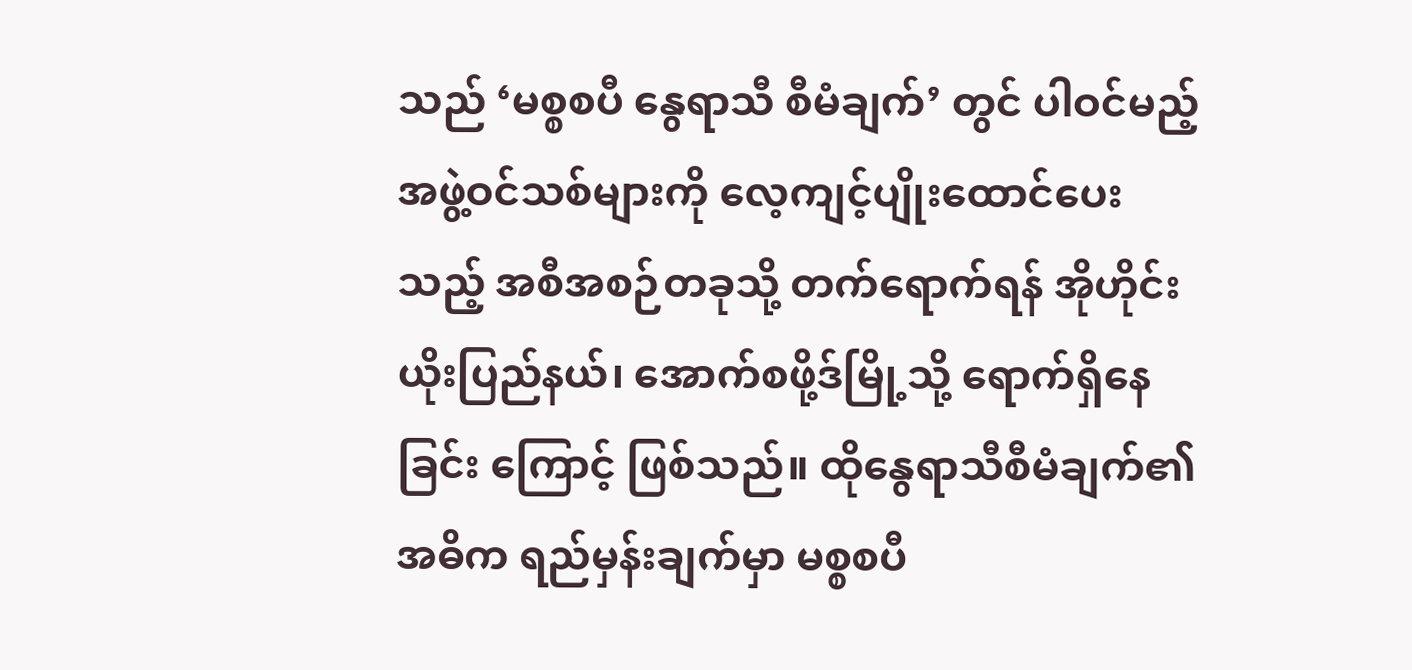သည် ‘မစ္စစပီ နွေရာသီ စီမံချက်’ တွင် ပါဝင်မည့် အဖွဲ့ဝင်သစ်များကို လေ့ကျင့်ပျိုးထောင်ပေးသည့် အစီအစဉ်တခုသို့ တက်ရောက်ရန် အိုဟိုင်းယိုးပြည်နယ်၊ အောက်စဖို့ဒ်မြို့သို့ ရောက်ရှိနေခြင်း ကြောင့် ဖြစ်သည်။ ထိုနွေရာသီစီမံချက်၏ အဓိက ရည်မှန်းချက်မှာ မစ္စစပီ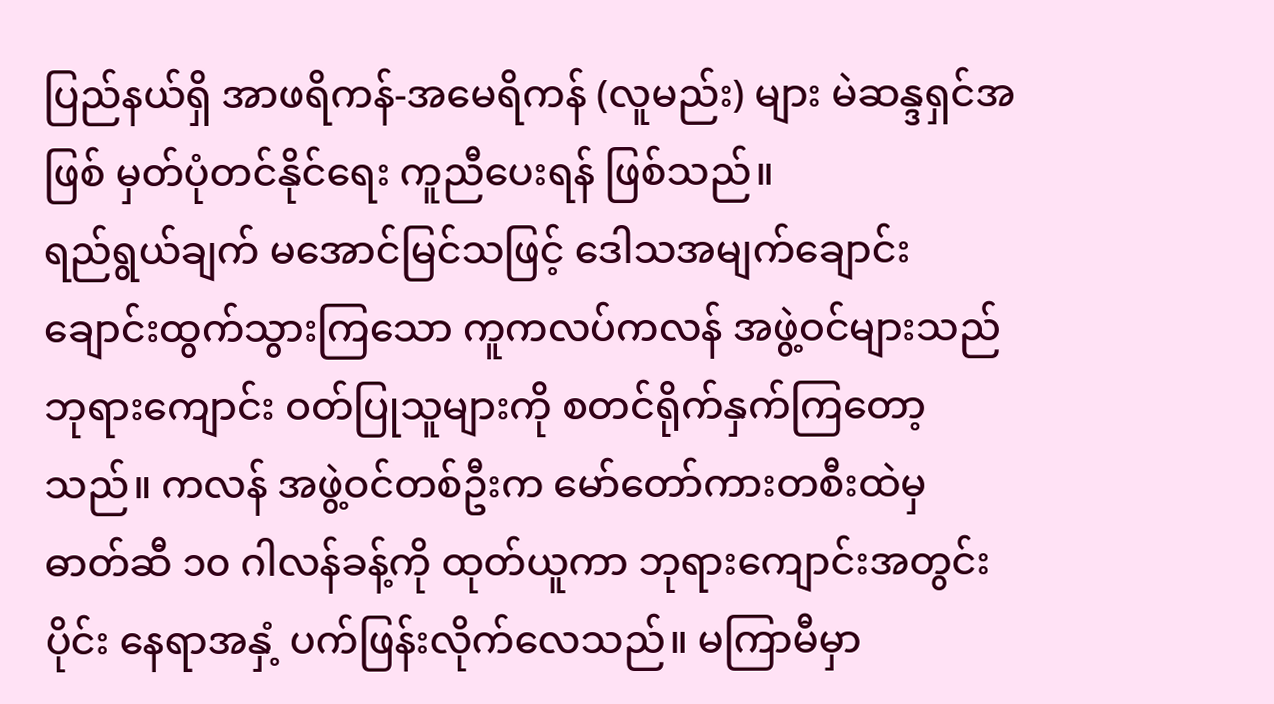ပြည်နယ်ရှိ အာဖရိကန်-အမေရိကန် (လူမည်း) များ မဲဆန္ဒရှင်အဖြစ် မှတ်ပုံတင်နိုင်ရေး ကူညီပေးရန် ဖြစ်သည်။
ရည်ရွယ်ချက် မအောင်မြင်သဖြင့် ဒေါသအမျက်ချောင်းချောင်းထွက်သွားကြသော ကူကလပ်ကလန် အဖွဲ့ဝင်များသည် ဘုရားကျောင်း ဝတ်ပြုသူများကို စတင်ရိုက်နှက်ကြတော့သည်။ ကလန် အဖွဲ့ဝင်တစ်ဦးက မော်တော်ကားတစီးထဲမှ ဓာတ်ဆီ ၁၀ ဂါလန်ခန့်ကို ထုတ်ယူကာ ဘုရားကျောင်းအတွင်းပိုင်း နေရာအနှံ့ ပက်ဖြန်းလိုက်လေသည်။ မကြာမီမှာ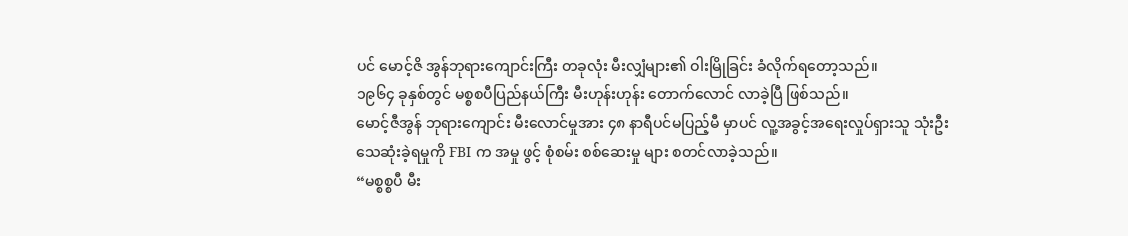ပင် မောင့်ဇိ အွန်ဘုရားကျောင်းကြီး တခုလုံး မီးလျှံများ၏ ဝါးမြိုခြင်း ခံလိုက်ရတော့သည်။
၁၉၆၄ ခုနှစ်တွင် မစ္စစပီပြည်နယ်ကြီး မီးဟုန်းဟုန်း တောက်လောင် လာခဲ့ပြီ ဖြစ်သည်။
မောင့်ဇီအွန် ဘုရားကျောင်း မီးလောင်မှုအား ၄၈ နာရီပင်မပြည့်မီ မှာပင် လူ့အခွင့်အရေးလှုပ်ရှားသူ သုံးဦး သေဆုံးခဲ့ရမှုကို FBI က အမှု ဖွင့် စုံစမ်း စစ်ဆေးမှု များ စတင်လာခဲ့သည်။
“မစ္စစ္စပီ မီး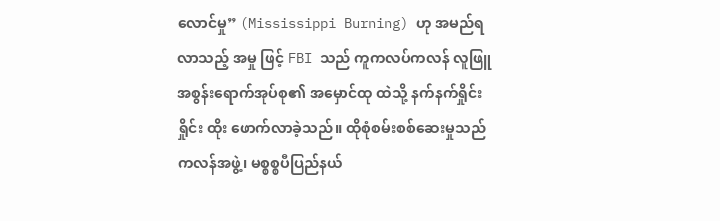လောင်မှု” (Mississippi Burning) ဟု အမည်ရလာသည့် အမှု ဖြင့် FBI သည် ကူကလပ်ကလန် လူဖြူအစွန်းရောက်အုပ်စု၏ အမှောင်ထု ထဲသို့ နက်နက်ရှိုင်းရှိုင်း ထိုး ဖောက်လာခဲ့သည်။ ထိုစုံစမ်းစစ်ဆေးမှုသည် ကလန်အဖွဲ့၊ မစ္စစ္စပီပြည်နယ်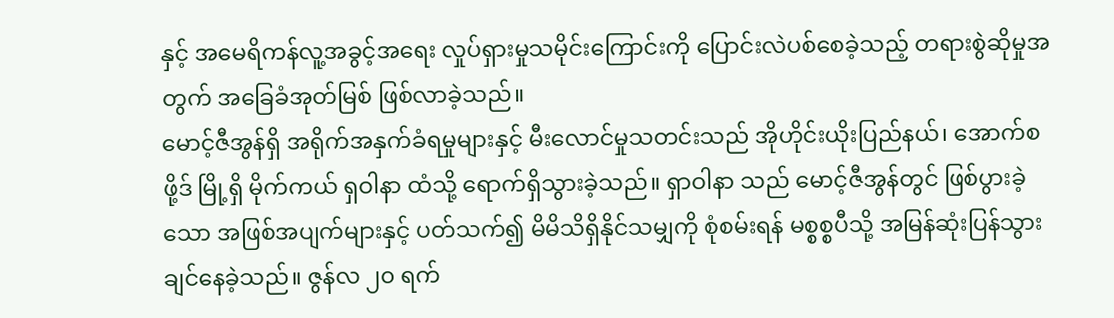နှင့် အမေရိကန်လူ့အခွင့်အရေး လှုပ်ရှားမှုသမိုင်းကြောင်းကို ပြောင်းလဲပစ်စေခဲ့သည့် တရားစွဲဆိုမှုအတွက် အခြေခံအုတ်မြစ် ဖြစ်လာခဲ့သည်။
မောင့်ဇီအွန်ရှိ အရိုက်အနှက်ခံရမှုများနှင့် မီးလောင်မှုသတင်းသည် အိုဟိုင်းယိုးပြည်နယ်၊ အောက်စဖို့ဒ် မြို့ရှိ မိုက်ကယ် ရှဝါနာ ထံသို့ ရောက်ရှိသွားခဲ့သည်။ ရှာဝါနာ သည် မောင့်ဇီအွန်တွင် ဖြစ်ပွားခဲ့သော အဖြစ်အပျက်များနှင့် ပတ်သက်၍ မိမိသိရှိနိုင်သမျှကို စုံစမ်းရန် မစ္စစ္စပီသို့ အမြန်ဆုံးပြန်သွားချင်နေခဲ့သည်။ ဇွန်လ ၂၀ ရက်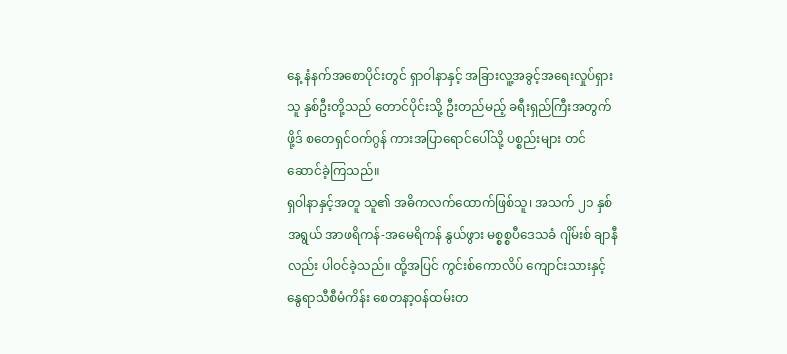နေ့ နံနက်အစောပိုင်းတွင် ရှာဝါနာနှင့် အခြားလူ့အခွင့်အရေးလှုပ်ရှားသူ နှစ်ဦးတို့သည် တောင်ပိုင်းသို့ ဦးတည်မည့် ခရီးရှည်ကြီးအတွက် ဖို့ဒ် စတေရှင်ဝက်ဂွန် ကားအပြာရောင်ပေါ်သို့ ပစ္စည်းများ တင်ဆောင်ခဲ့ကြသည်။
ရှဝါနာနှင့်အတူ သူ၏ အဓိကလက်ထောက်ဖြစ်သူ၊ အသက် ၂၁ နှစ်အရွယ် အာဖရိကန်-အမေရိကန် နွယ်ဖွား မစ္စစ္စပီဒေသခံ ဂျိမ်းစ် ချာနီ လည်း ပါဝင်ခဲ့သည်။ ထို့အပြင် ကွင်းစ်ကောလိပ် ကျောင်းသားနှင့် နွေရာသီစီမံကိန်း စေတနာ့ဝန်ထမ်းတ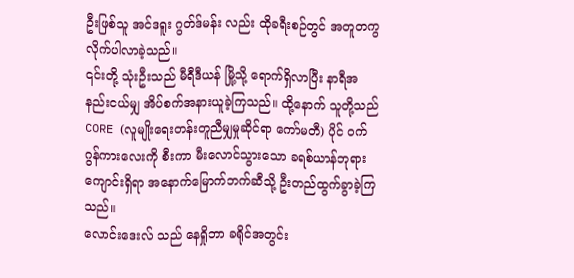ဦးဖြစ်သူ အင်ဒရူး ဂွတ်ဒ်မန်း လည်း ထိုခရီးစဉ်တွင် အတူတကွ လိုက်ပါလာခဲ့သည်။
၎င်းတို့ သုံးဦးသည် မီရီဒီယန် မြို့သို့ ရောက်ရှိလာပြီး နာရီအနည်းငယ်မျှ အိပ်စက်အနားယူခဲ့ကြသည်။ ထို့နောက် သူတို့သည် CORE (လူမျိုးရေးတန်းတူညီမျှမှုဆိုင်ရာ ကော်မတီ) ပိုင် ဝက်ဂွန်ကားလေးကို စီးကာ မီးလောင်သွားသော ခရစ်ယာန်ဘုရားကျောင်းရှိရာ အနောက်မြောက်ဘက်ဆီသို့ ဦးတည်ထွက်ခွာခဲ့ကြသည်။
လောင်းဒေးလ် သည် နေရှိုဘာ ခရိုင်အတွင်း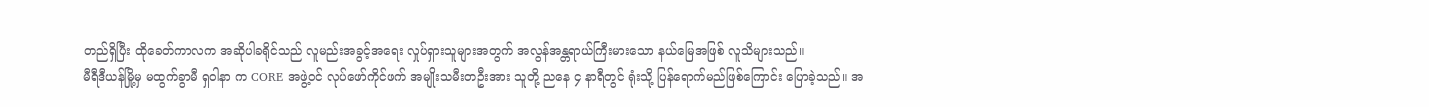တည်ရှိပြီး ထိုခေတ်ကာလက အဆိုပါခရိုင်သည် လူမည်းအခွင့်အရေး လှုပ်ရှားသူများအတွက် အလွန်အန္တရာယ်ကြီးမားသော နယ်မြေအဖြစ် လူသိများသည်။
မီရီဒီယန်မြို့မှ မထွက်ခွာမီ ရှဝါနာ က CORE အဖွဲ့ဝင် လုပ်ဖော်ကိုင်ဖက် အမျိုးသမီးတဦးအား သူတို့ ညနေ ၄ နာရီတွင် ရုံးသို့ ပြန်ရောက်မည်ဖြစ်ကြောင်း ပြောခဲ့သည်။ အ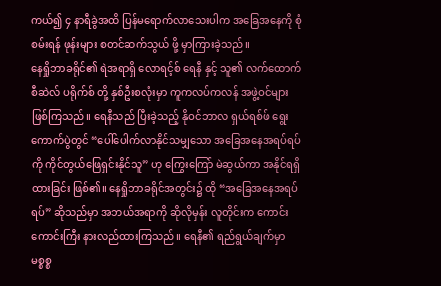ကယ်၍ ၄ နာရီခွဲအထိ ပြန်မရောက်လာသေးပါက အခြေအနေကို စုံစမ်းရန် ဖုန်းများ စတင်ဆက်သွယ် ဖို့ မှာကြားခဲ့သည်။
နေရှိုဘာခရိုင်၏ ရဲအရာရှိ လောရင့်စ် ရေနီ နှင့် သူ၏ လက်ထောက် စီဆဲလ် ပရိုက်စ် တို့ နှစ်ဦးစလုံးမှာ ကူကလပ်ကလန် အဖွဲ့ဝင်များ ဖြစ်ကြသည်။ ရေနီသည် ပြီးခဲ့သည့် နိုဝင်ဘာလ ရှယ်ရစ်ဖ် ရွေးကောက်ပွဲတွင် “ပေါ်ပေါက်လာနိုင်သမျှသော အခြေအနေအရပ်ရပ်ကို ကိုင်တွယ်ဖြေရှင်းနိုင်သူ” ဟု ကြွေးကြော် မဲဆွယ်ကာ အနိုင်ရရှိထားခြင်း ဖြစ်၏။ နေရှိုဘာခရိုင်အတွင်း၌ ထို “အခြေအနေအရပ်ရပ်” ဆိုသည်မှာ အဘယ်အရာကို ဆိုလိုမှန်း လူတိုင်းက ကောင်းကောင်းကြီး နားလည်ထားကြသည်။ ရေနီ၏ ရည်ရွယ်ချက်မှာ မစ္စစ္စ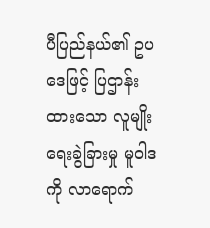ပီပြည်နယ်၏ ဥပဒေဖြင့် ပြဌာန်းထားသော လူမျိုးရေးခွဲခြားမှု မူဝါဒကို လာရောက်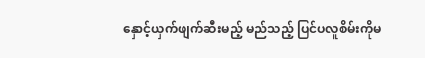နှောင့်ယှက်ဖျက်ဆီးမည့် မည်သည့် ပြင်ပလူစိမ်းကိုမ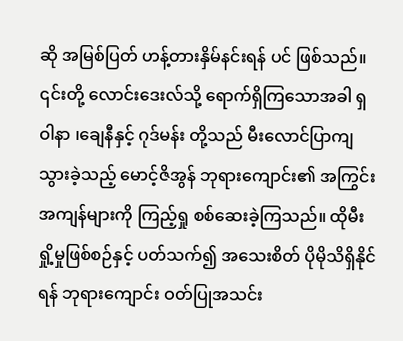ဆို အမြစ်ပြတ် ဟန့်တားနှိမ်နင်းရန် ပင် ဖြစ်သည်။
၎င်းတို့ လောင်းဒေးလ်သို့ ရောက်ရှိကြသောအခါ ရှဝါနာ ၊ချေနီနှင့် ဂုဒ်မန်း တို့သည် မီးလောင်ပြာကျသွားခဲ့သည့် မောင့်ဇိအွန် ဘုရားကျောင်း၏ အကြွင်းအကျန်များကို ကြည့်ရှု စစ်ဆေးခဲ့ကြသည်။ ထိုမီးရှို့မှုဖြစ်စဉ်နှင့် ပတ်သက်၍ အသေးစိတ် ပိုမိုသိရှိနိုင်ရန် ဘုရားကျောင်း ဝတ်ပြုအသင်း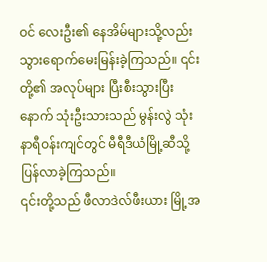ဝင် လေးဦး၏ နေအိမ်များသို့လည်း သွားရောက်မေးမြန်းခဲ့ကြသည်။ ၎င်းတို့၏ အလုပ်များ ပြီးစီးသွားပြီးနောက် သုံးဦးသားသည် မွန်းလွဲ သုံးနာရီဝန်းကျင်တွင် မီရီဒီယံမြို့ဆီသို့ ပြန်လာခဲ့ကြသည်။
၎င်းတို့သည် ဖီလာဒဲလ်ဖီးယား မြို့အ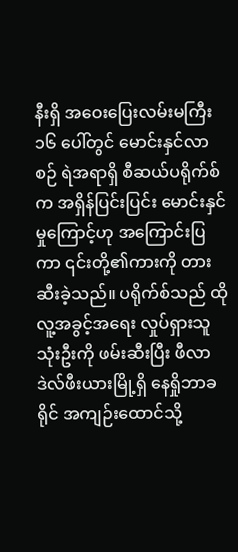နီးရှိ အဝေးပြေးလမ်းမကြီး ၁၆ ပေါ်တွင် မောင်းနှင်လာစဉ် ရဲအရာရှိ စီဆယ်ပရိုက်စ် က အရှိန်ပြင်းပြင်း မောင်းနှင်မှုကြောင့်ဟု အကြောင်းပြကာ ၎င်းတို့၏ကားကို တားဆီးခဲ့သည်။ ပရိုက်စ်သည် ထိုလူ့အခွင့်အရေး လှုပ်ရှားသူ သုံးဦးကို ဖမ်းဆီးပြီး ဖီလာဒဲလ်ဖီးယားမြို့ရှိ နေရှိုဘာခရိုင် အကျဉ်းထောင်သို့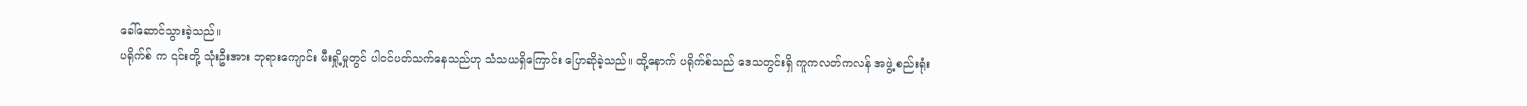ခေါ်ဆောင်သွားခဲ့သည်။
ပရိုက်စ် က ၎င်းတို့ သုံးဦးအား ဘုရားကျောင်း မီးရှို့မှုတွင် ပါဝင်ပတ်သက်နေသည်ဟု သံသယရှိကြောင်း ပြောဆိုခဲ့သည်။ ထို့နောက် ပရိုက်စ်သည် ဒေသတွင်းရှိ ကူကလတ်ကလန် အဖွဲ့ စည်းရုံး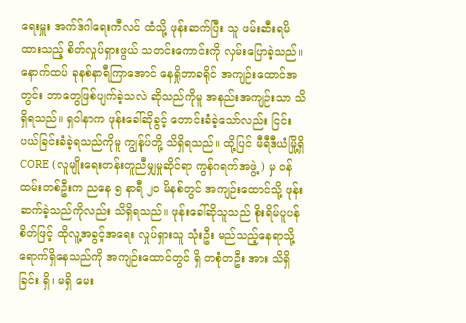ရေးမှူး အက်ဒ်ဂါရေးကီလင် ထံသို့ ဖုန်းဆက်ပြီး သူ ဖမ်းဆီးရမိထားသည့် စိတ်လှုပ်ရှားဖွယ် သတင်းကောင်းကို လှမ်းပြောခဲ့သည်။
နောက်ထပ် ခုနစ်နာရီကြာအောင် နေရှိုဘာခရိုင် အကျဉ်းထောင်အတွင်း ဘာတွေဖြစ်ပျက်ခဲ့သလဲ ဆိုသည်ကိုမူ အနည်းအကျဉ်းသာ သိရှိရသည်။ ရှဝါနာက ဖုန်းခေါ်ဆိုခွင့် တောင်းခံခဲ့သော်လည်း ငြင်းပယ်ခြင်းခံခဲ့ရသည်ကိုမူ ကျွန်ုပ်တို့ သိရှိရသည်။ ထို့ပြင် မီရီဒီယံမြို့ရှိ CORE (လူမျိုးရေးတန်းတူညီမျှမှုဆိုင်ရာ ကွန်ဂရက်အဖွဲ့) မှ ဝန်ထမ်းတစ်ဦးက ညနေ ၅ နာရီ ၂၀ မိနစ်တွင် အကျဉ်းထောင်သို့ ဖုန်းဆက်ခဲ့သည်ကိုလည်း သိရှိရသည်။ ဖုန်းခေါ်ဆိုသူသည် စိုးရိမ်ပူပန်စိတ်ဖြင့် ထိုလူ့အခွင့်အရေး လှုပ်ရှားသူ သုံးဦး မည်သည့်နေရာသို့ ရောက်ရှိနေသည်ကို အကျဉ်းထောင်တွင် ရှိ တစုံတဦး အား သိရှိခြင်း ရှိ၊ မရှိ မေး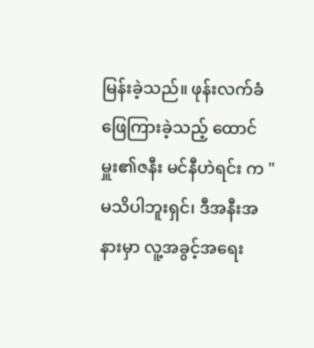မြန်းခဲ့သည်။ ဖုန်းလက်ခံဖြေကြားခဲ့သည့် ထောင်မှူး၏ဇနီး မင်နီဟဲရင်း က "မသိပါဘူးရှင်၊ ဒီအနီးအနားမှာ လူ့အခွင့်အရေး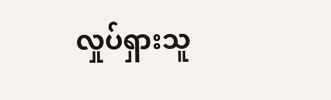လှုပ်ရှားသူ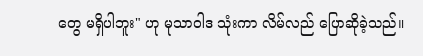တွေ မရှိပါဘူး" ဟု မုသာဝါဒ သုံးကာ လိမ်လည် ပြောဆိုခဲ့သည်။